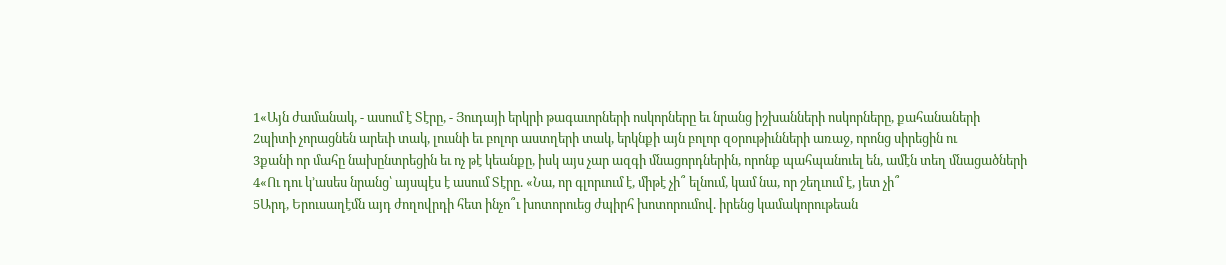1«Այն ժամանակ, - ասում է Տէրը, - Յուդայի երկրի թագաւորների ոսկորները եւ նրանց իշխանների ոսկորները, քահանաների
2պիտի չորացնեն արեւի տակ, լուսնի եւ բոլոր աստղերի տակ, երկնքի այն բոլոր զօրութիւնների առաջ, որոնց սիրեցին ու
3քանի որ մահը նախընտրեցին եւ ոչ թէ կեանքը, իսկ այս չար ազգի մնացորդներին, որոնք պահպանուել են, ամէն տեղ մնացածների
4«Ու դու կ՚ասես նրանց՝ այսպէս է ասում Տէրը. «Նա, որ գլորւում է, միթէ չի՞ ելնում, կամ նա, որ շեղւում է, յետ չի՞
5Արդ, Երուսաղէմն այդ ժողովրդի հետ ինչո՞ւ խոտորուեց ժպիրհ խոտորումով. իրենց կամակորութեան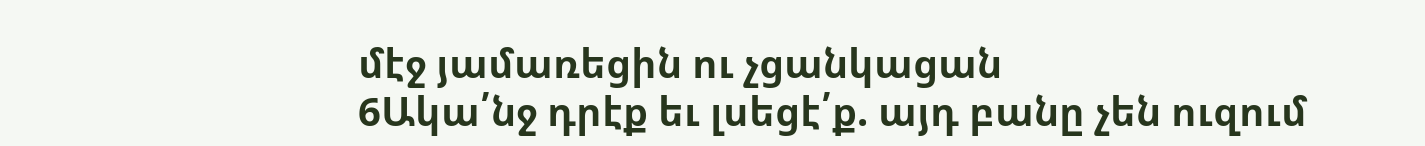մէջ յամառեցին ու չցանկացան
6Ակա՛նջ դրէք եւ լսեցէ՛ք. այդ բանը չեն ուզում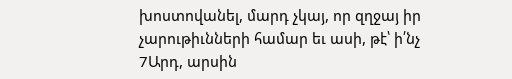խոստովանել, մարդ չկայ, որ զղջայ իր չարութիւնների համար եւ ասի, թէ՝ ի՛նչ
7Արդ, արսին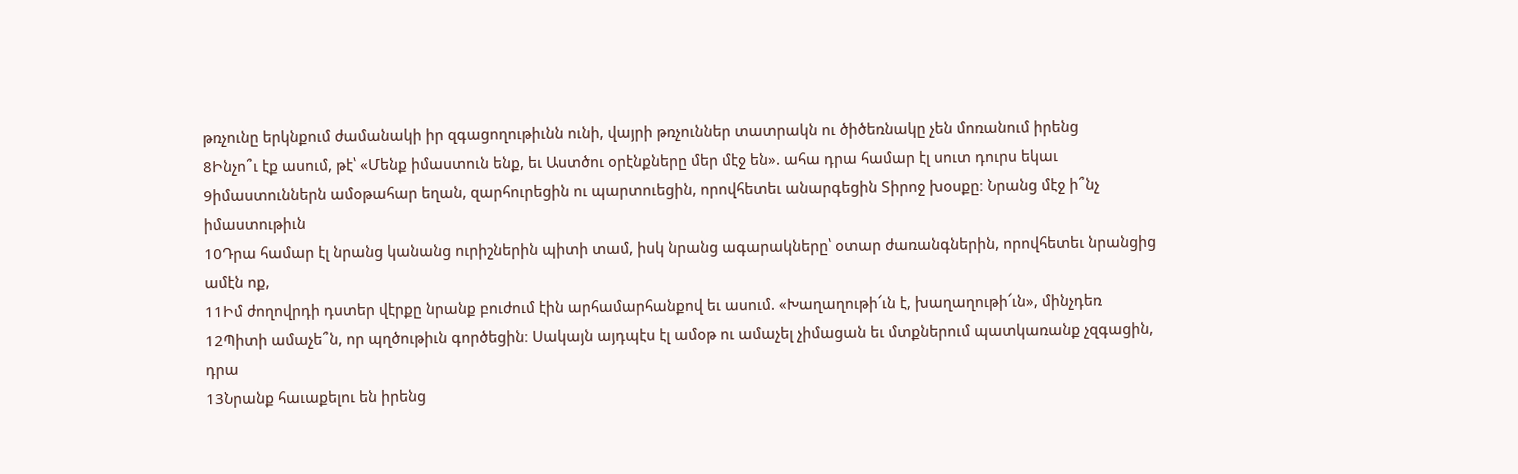թռչունը երկնքում ժամանակի իր զգացողութիւնն ունի, վայրի թռչուններ տատրակն ու ծիծեռնակը չեն մոռանում իրենց
8Ինչո՞ւ էք ասում, թէ՝ «Մենք իմաստուն ենք, եւ Աստծու օրէնքները մեր մէջ են». ահա դրա համար էլ սուտ դուրս եկաւ
9իմաստուններն ամօթահար եղան, զարհուրեցին ու պարտուեցին, որովհետեւ անարգեցին Տիրոջ խօսքը։ Նրանց մէջ ի՞նչ իմաստութիւն
10Դրա համար էլ նրանց կանանց ուրիշներին պիտի տամ, իսկ նրանց ագարակները՝ օտար ժառանգներին, որովհետեւ նրանցից ամէն ոք,
11Իմ ժողովրդի դստեր վէրքը նրանք բուժում էին արհամարհանքով եւ ասում. «Խաղաղութի՜ւն է, խաղաղութի՜ւն», մինչդեռ
12Պիտի ամաչե՞ն, որ պղծութիւն գործեցին։ Սակայն այդպէս էլ ամօթ ու ամաչել չիմացան եւ մտքներում պատկառանք չզգացին, դրա
13Նրանք հաւաքելու են իրենց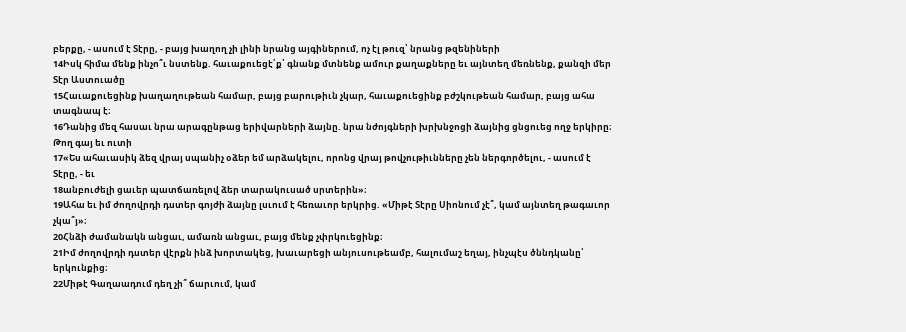բերքը, - ասում է Տէրը, - բայց խաղող չի լինի նրանց այգիներում, ոչ էլ թուզ՝ նրանց թզենիների
14Իսկ հիմա մենք ինչո՞ւ նստենք. հաւաքուեցէ՛ք՝ գնանք մտնենք ամուր քաղաքները եւ այնտեղ մեռնենք, քանզի մեր Տէր Աստուածը
15Հաւաքուեցինք խաղաղութեան համար, բայց բարութիւն չկար, հաւաքուեցինք բժշկութեան համար, բայց ահա տագնապ է։
16Դանից մեզ հասաւ նրա արագընթաց երիվարների ձայնը. նրա նժոյգների խրխնջոցի ձայնից ցնցուեց ողջ երկիրը։ Թող գայ եւ ուտի
17«Ես ահաւասիկ ձեզ վրայ սպանիչ օձեր եմ արձակելու, որոնց վրայ թովչութիւնները չեն ներգործելու, - ասում է Տէրը, - եւ
18անբուժելի ցաւեր պատճառելով ձեր տարակուսած սրտերին»։
19Ահա եւ իմ ժողովրդի դստեր գոյժի ձայնը լսւում է հեռաւոր երկրից. «Միթէ Տէրը Սիոնում չէ՞, կամ այնտեղ թագաւոր չկա՞յ»։
20Հնձի ժամանակն անցաւ, ամառն անցաւ, բայց մենք չփրկուեցինք։
21Իմ ժողովրդի դստեր վէրքն ինձ խորտակեց, խաւարեցի անյուսութեամբ, հալումաշ եղայ, ինչպէս ծննդկանը՝ երկունքից։
22Միթէ Գաղաադում դեղ չի՞ ճարւում, կամ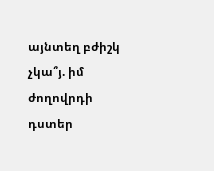այնտեղ բժիշկ չկա՞յ. իմ ժողովրդի դստեր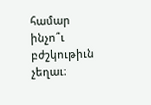համար ինչո՞ւ բժշկութիւն չեղաւ։